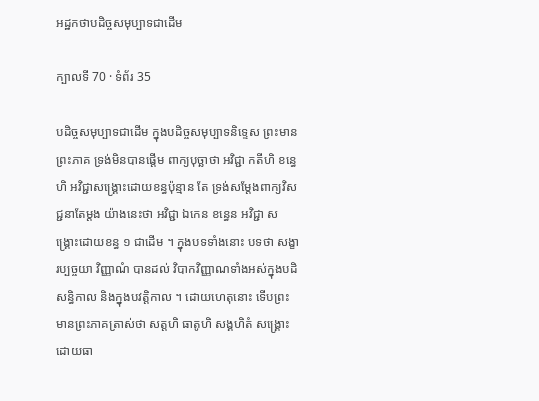អដ្ឋកថាបដិច្ចសមុប្បាទជាដើម

ក្បាលទី 70 · ទំព័រ 35

បដិច្ចសមុប្បាទជាដើម ក្នុងបដិច្ចសមុប្បាទនិទ្ទេស ព្រះមានព្រះភាគ ទ្រង់មិនបានផ្តើម ពាក្យបុច្ឆាថា អវិជ្ជា កតីហិ ខន្ធេហិ អវិជ្ជាសង្គ្រោះដោយខន្ធប៉ុន្មាន តែ ទ្រង់សម្តែងពាក្យវិសជ្ជនាតែម្តង យ៉ាងនេះថា អវិជ្ជា ឯកេន ខន្ធេន អវិជ្ជា សង្គ្រោះដោយខន្ធ ១ ជាដើម ។ ក្នុងបទទាំងនោះ បទថា សង្ខារប្បច្ចយា វិញ្ញាណំ បានដល់ វិបាកវិញ្ញាណទាំងអស់ក្នុងបដិសន្ធិកាល និងក្នុងបវត្តិកាល ។ ដោយហេតុនោះ ទើបព្រះមានព្រះភាគត្រាស់ថា សត្តហិ ធាតូហិ សង្គហិតំ សង្គ្រោះដោយធា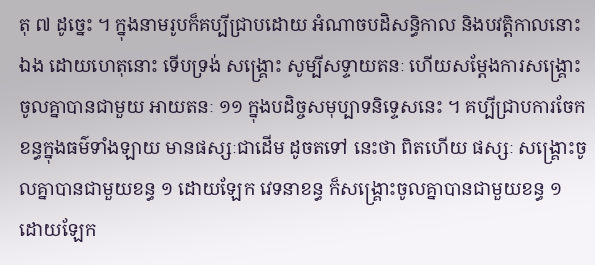តុ ៧ ដូច្នេះ ។ ក្នុងនាមរូបក៏គប្បីជ្រាបដោយ អំណាចបដិសន្ធិកាល និងបវត្តិកាលនោះឯង ដោយហេតុនោះ ទើបទ្រង់ សង្គ្រោះ សូម្បីសទ្ទាយតនៈ ហើយសម្តែងការសង្គ្រោះចូលគ្នាបានជាមួយ អាយតនៈ ១១ ក្នុងបដិច្ចសមុប្បាទនិទ្ទេសនេះ ។ គប្បីជ្រាបការចែកខន្ធក្នុងធម៌ទាំងឡាយ មានផស្សៈជាដើម ដូចតទៅ នេះថា ពិតហើយ ផស្សៈ សង្គ្រោះចូលគ្នាបានជាមួយខន្ធ ១ ដោយឡែក វេទនាខន្ធ ក៏សង្គ្រោះចូលគ្នាបានជាមួយខន្ធ ១ ដោយឡែក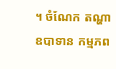។ ចំណែក តណ្ហា ឧបាទាន កម្មភព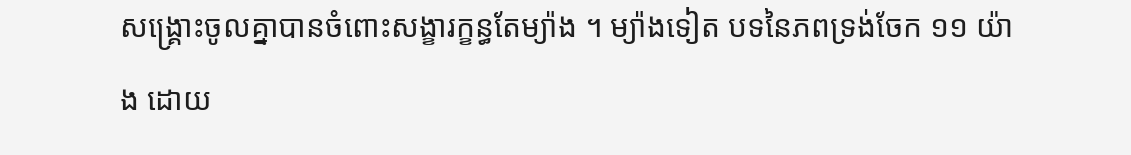សង្គ្រោះចូលគ្នាបានចំពោះសង្ខារក្ខន្ធតែម្យ៉ាង ។ ម្យ៉ាងទៀត បទនៃភពទ្រង់ចែក ១១ យ៉ាង ដោយ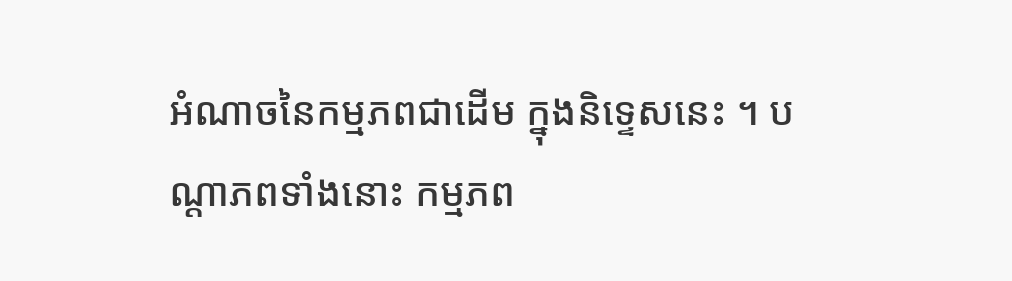អំណាចនៃកម្មភពជាដើម ក្នុងនិទ្ទេសនេះ ។ បណ្តាភពទាំងនោះ កម្មភព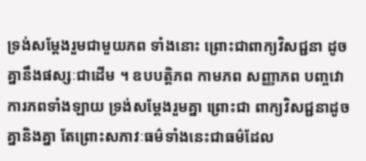ទ្រង់សម្តែងរួមជាមួយភព ទាំងនោះ ព្រោះជាពាក្យវិសជ្ជនា ដូចគ្នានឹងផស្សៈជាដើម ។ ឧបបត្តិភព កាមភព សញ្ញាភព បញ្ចវោការភពទាំងឡាយ ទ្រង់សម្តែងរួមគ្នា ព្រោះជា ពាក្យវិសជ្ជនាដូចគ្នានិងគ្នា តែព្រោះសភាវៈធម៌ទាំងនេះជាធម៌ដែល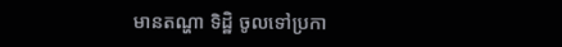មានតណ្ហា ទិដ្ឋិ ចូលទៅប្រកា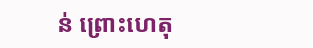ន់ ព្រោះហេតុ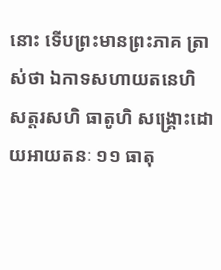នោះ ទើបព្រះមានព្រះភាគ ត្រាស់ថា ឯកាទសហាយតនេហិ សត្តរសហិ ធាតូហិ សង្គ្រោះដោយអាយតនៈ ១១ ធាតុ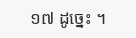១៧ ដូច្នេះ ។